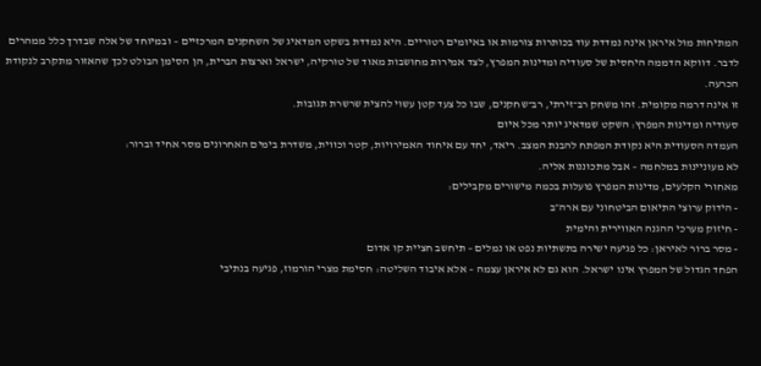המתיחות מול איראן אינה נמדדת עוד בכותרות צורמות או באיומים רטוריים. היא נמדדת בשקט המדאיג של השחקנים המרכזיים – ובמיוחד של אלה שבדרך כלל ממהרים לדבר. דווקא הדממה היחסית של סעודיה ומדינות המפרץ, לצד אמירות מחושבות מאוד של טורקיה, ישראל וארצות הברית, הן הסימן הבולט לכך שהאזור מתקרב לנקודת הכרעה.
זו אינה דרמה מקומית. זהו משחק רב־זירתי, רב־שחקנים, שבו כל צעד קטן עשוי להצית שרשרת תגובות.
סעודיה ומדינות המפרץ: השקט שמדאיג יותר מכל איום
העמדה הסעודית היא נקודת המפתח להבנת המצב. ריאד, יחד עם איחוד האמירויות, קטר וכווית, משדרת בימים האחרונים מסר אחיד וברור:
לא מעוניינות במלחמה – אבל מתכוננות אליה.
מאחורי הקלעים, מדינות המפרץ פועלות בכמה מישורים מקבילים:
- הידוק ערוצי התיאום הביטחוני עם ארה״ב
- חיזוק מערכי ההגנה האווירית והימית
- מסר ברור לאיראן: כל פגיעה ישירה בתשתיות נפט או נמלים – תיחשב חציית קו אדום
הפחד הגדול של המפרץ אינו ישראל. הוא גם לא איראן עצמה – אלא איבוד השליטה: חסימת מצרי הורמוז, פגיעה בנתיבי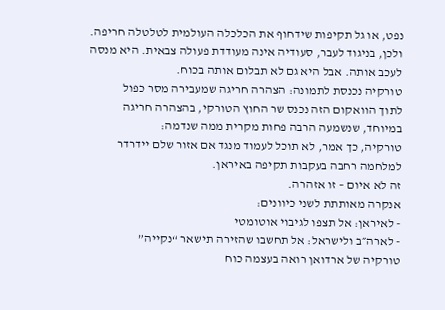נפט, או גל תקיפות שידחוף את הכלכלה העולמית לטלטלה חריפה.
ולכן, בניגוד לעבר, סעודיה אינה מעודדת פעולה צבאית. היא מנסה לעכב אותה. אבל היא גם לא תבלום אותה בכוח.
טורקיה נכנסת לתמונה: הצהרה חריגה שמעבירה מסר כפול
לתוך הוואקום הזה נכנס שר החוץ הטורקי, בהצהרה חריגה במיוחד, שנשמעה הרבה פחות מקרית ממה שנדמה:
טורקיה, כך אמר, לא תוכל לעמוד מנגד אם אזור שלם יידרדר למלחמה רחבה בעקבות תקיפה באיראן.
זה לא איום – זו אזהרה.
אנקרה מאותתת לשני כיוונים:
- לאיראן: אל תצפו לגיבוי אוטומטי
- לארה״ב ולישראל: אל תחשבו שהזירה תישאר “נקייה”
טורקיה של ארדואן רואה בעצמה כוח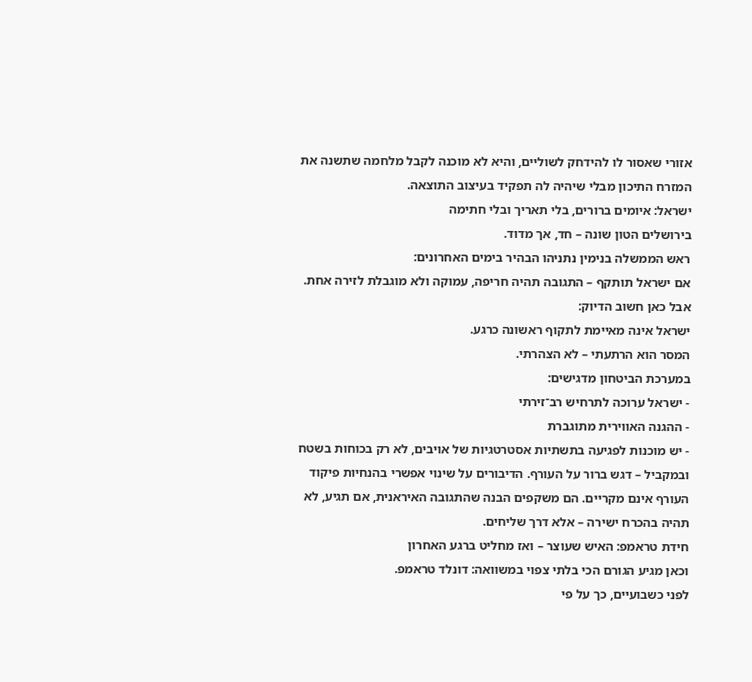אזורי שאסור לו להידחק לשוליים, והיא לא מוכנה לקבל מלחמה שתשנה את המזרח התיכון מבלי שיהיה לה תפקיד בעיצוב התוצאה.
ישראל: איומים ברורים, בלי תאריך ובלי חתימה
בירושלים הטון שונה – חד, אך מדוד.
ראש הממשלה בנימין נתניהו הבהיר בימים האחרונים:
אם ישראל תותקף – התגובה תהיה חריפה, עמוקה ולא מוגבלת לזירה אחת.
אבל כאן חשוב הדיוק:
ישראל אינה מאיימת לתקוף ראשונה כרגע.
המסר הוא הרתעתי – לא הצהרתי.
במערכת הביטחון מדגישים:
- ישראל ערוכה לתרחיש רב־זירתי
- ההגנה האווירית מתוגברת
- יש מוכנות לפגיעה בתשתיות אסטרטגיות של אויבים, לא רק בכוחות בשטח
ובמקביל – דגש ברור על העורף. הדיבורים על שינוי אפשרי בהנחיות פיקוד העורף אינם מקריים. הם משקפים הבנה שהתגובה האיראנית, אם תגיע, לא תהיה בהכרח ישירה – אלא דרך שליחים.
חידת טראמפ: האיש שעוצר – ואז מחליט ברגע האחרון
וכאן מגיע הגורם הכי בלתי צפוי במשוואה: דונלד טראמפ.
לפני כשבועיים, כך על פי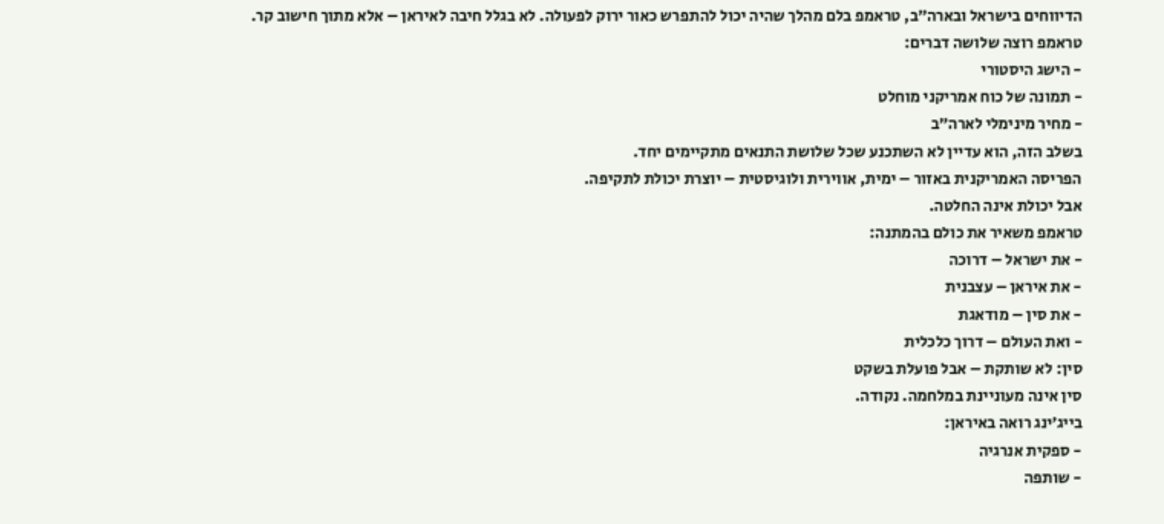הדיווחים בישראל ובארה״ב, טראמפ בלם מהלך שהיה יכול להתפרש כאור ירוק לפעולה. לא בגלל חיבה לאיראן – אלא מתוך חישוב קר.
טראמפ רוצה שלושה דברים:
- הישג היסטורי
- תמונה של כוח אמריקני מוחלט
- מחיר מינימלי לארה״ב
בשלב הזה, הוא עדיין לא השתכנע שכל שלושת התנאים מתקיימים יחד.
הפריסה האמריקנית באזור – ימית, אווירית ולוגיסטית – יוצרת יכולת לתקיפה.
אבל יכולת אינה החלטה.
טראמפ משאיר את כולם בהמתנה:
- את ישראל – דרוכה
- את איראן – עצבנית
- את סין – מודאגת
- ואת העולם – דרוך כלכלית
סין: לא שותקת – אבל פועלת בשקט
סין אינה מעוניינת במלחמה. נקודה.
בייג׳ינג רואה באיראן:
- ספקית אנרגיה
- שותפה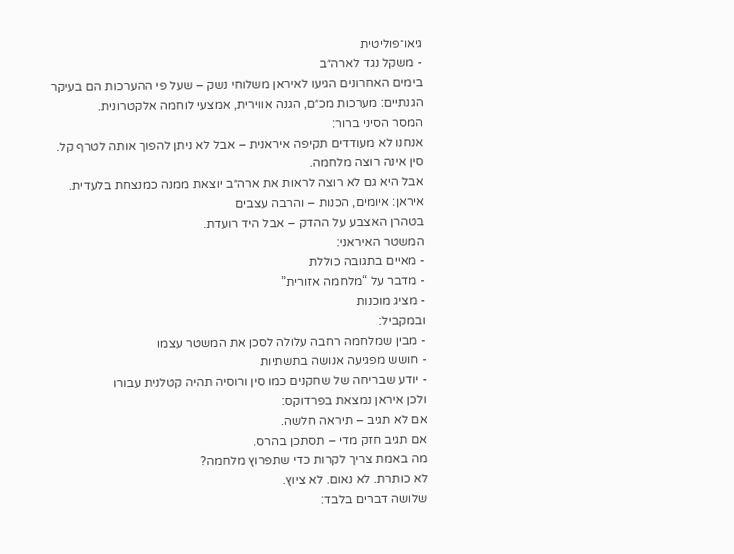גיאו־פוליטית
- משקל נגד לארה״ב
בימים האחרונים הגיעו לאיראן משלוחי נשק – שעל פי ההערכות הם בעיקר הגנתיים: מערכות מכ״ם, הגנה אווירית, אמצעי לוחמה אלקטרונית.
המסר הסיני ברור:
אנחנו לא מעודדים תקיפה איראנית – אבל לא ניתן להפוך אותה לטרף קל.
סין אינה רוצה מלחמה.
אבל היא גם לא רוצה לראות את ארה״ב יוצאת ממנה כמנצחת בלעדית.
איראן: איומים, הכנות – והרבה עצבים
בטהרן האצבע על ההדק – אבל היד רועדת.
המשטר האיראני:
- מאיים בתגובה כוללת
- מדבר על “מלחמה אזורית”
- מציג מוכנות
ובמקביל:
- מבין שמלחמה רחבה עלולה לסכן את המשטר עצמו
- חושש מפגיעה אנושה בתשתיות
- יודע שבריחה של שחקנים כמו סין ורוסיה תהיה קטלנית עבורו
ולכן איראן נמצאת בפרדוקס:
אם לא תגיב – תיראה חלשה.
אם תגיב חזק מדי – תסתכן בהרס.
מה באמת צריך לקרות כדי שתפרוץ מלחמה?
לא כותרת. לא נאום. לא ציוץ.
שלושה דברים בלבד: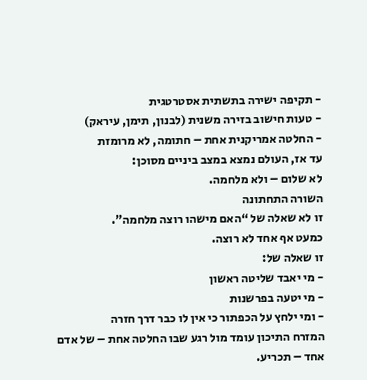- תקיפה ישירה בתשתית אסטרטגית
- טעות חישוב בזירה משנית (לבנון, תימן, עיראק)
- החלטה אמריקנית אחת – חתומה, לא מרומזת
עד אז, העולם נמצא במצב ביניים מסוכן:
לא שלום – ולא מלחמה.
השורה התחתונה
זו לא שאלה של “האם מישהו רוצה מלחמה”.
כמעט אף אחד לא רוצה.
זו שאלה של:
- מי יאבד שליטה ראשון
- מי יטעה בפרשנות
- ומי ילחץ על הכפתור כי אין לו כבר דרך חזרה
המזרח התיכון עומד מול רגע שבו החלטה אחת – של אדם אחד – תכריע.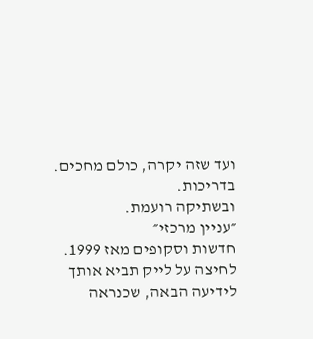ועד שזה יקרה, כולם מחכים.
בדריכות.
ובשתיקה רועמת.
״עניין מרכזי״
חדשות וסקופים מאז 1999.
לחיצה על לייק תביא אותך לידיעה הבאה, שכנראה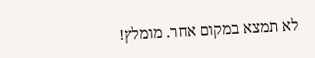לא תמצא במקום אחר. מומלץ!